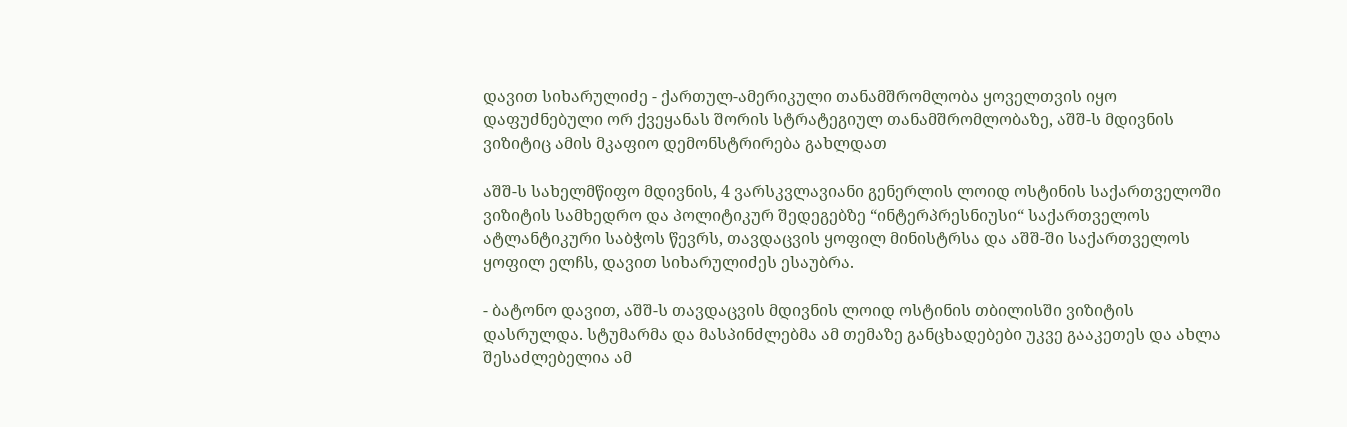დავით სიხარულიძე - ქართულ-ამერიკული თანამშრომლობა ყოველთვის იყო დაფუძნებული ორ ქვეყანას შორის სტრატეგიულ თანამშრომლობაზე, აშშ-ს მდივნის ვიზიტიც ამის მკაფიო დემონსტრირება გახლდათ

აშშ-ს სახელმწიფო მდივნის, 4 ვარსკვლავიანი გენერლის ლოიდ ოსტინის საქართველოში ვიზიტის სამხედრო და პოლიტიკურ შედეგებზე “ინტერპრესნიუსი“ საქართველოს ატლანტიკური საბჭოს წევრს, თავდაცვის ყოფილ მინისტრსა და აშშ-ში საქართველოს ყოფილ ელჩს, დავით სიხარულიძეს ესაუბრა.

- ბატონო დავით, აშშ-ს თავდაცვის მდივნის ლოიდ ოსტინის თბილისში ვიზიტის დასრულდა. სტუმარმა და მასპინძლებმა ამ თემაზე განცხადებები უკვე გააკეთეს და ახლა შესაძლებელია ამ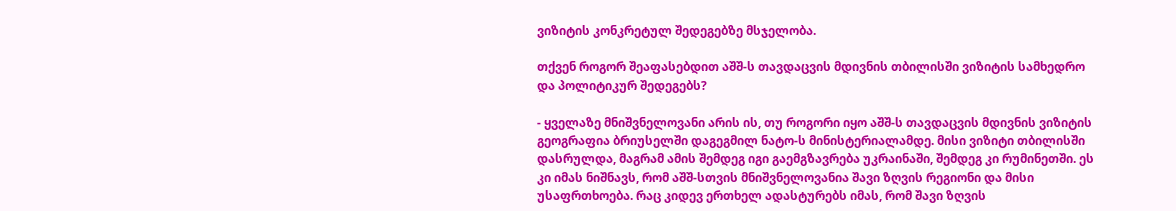ვიზიტის კონკრეტულ შედეგებზე მსჯელობა.

თქვენ როგორ შეაფასებდით აშშ-ს თავდაცვის მდივნის თბილისში ვიზიტის სამხედრო და პოლიტიკურ შედეგებს?

- ყველაზე მნიშვნელოვანი არის ის, თუ როგორი იყო აშშ-ს თავდაცვის მდივნის ვიზიტის გეოგრაფია ბრიუსელში დაგეგმილ ნატო-ს მინისტერიალამდე. მისი ვიზიტი თბილისში დასრულდა, მაგრამ ამის შემდეგ იგი გაემგზავრება უკრაინაში, შემდეგ კი რუმინეთში. ეს კი იმას ნიშნავს, რომ აშშ-სთვის მნიშვნელოვანია შავი ზღვის რეგიონი და მისი უსაფრთხოება. რაც კიდევ ერთხელ ადასტურებს იმას, რომ შავი ზღვის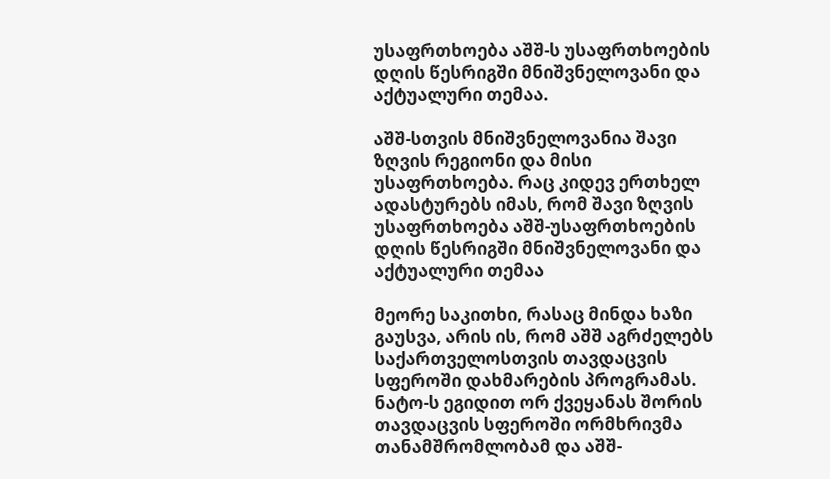უსაფრთხოება აშშ-ს უსაფრთხოების დღის წესრიგში მნიშვნელოვანი და აქტუალური თემაა.

აშშ-სთვის მნიშვნელოვანია შავი ზღვის რეგიონი და მისი უსაფრთხოება. რაც კიდევ ერთხელ ადასტურებს იმას, რომ შავი ზღვის უსაფრთხოება აშშ-უსაფრთხოების დღის წესრიგში მნიშვნელოვანი და აქტუალური თემაა

მეორე საკითხი, რასაც მინდა ხაზი გაუსვა, არის ის, რომ აშშ აგრძელებს საქართველოსთვის თავდაცვის სფეროში დახმარების პროგრამას. ნატო-ს ეგიდით ორ ქვეყანას შორის თავდაცვის სფეროში ორმხრივმა თანამშრომლობამ და აშშ-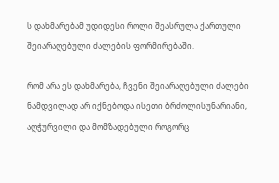ს დახმარებამ უდიდესი როლი შეასრულა ქართული შეიარაღებული ძალების ფორმირებაში.

რომ არა ეს დახმარება, ჩვენი შეიარაღებული ძალები ნამდვილად არ იქნებოდა ისეთი ბრძოლისუნარიანი, აღჭურვილი და მომზადებული როგორც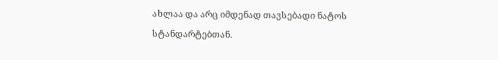ახლაა და არც იმდენად თავსებადი ნატოს სტანდარტებთან.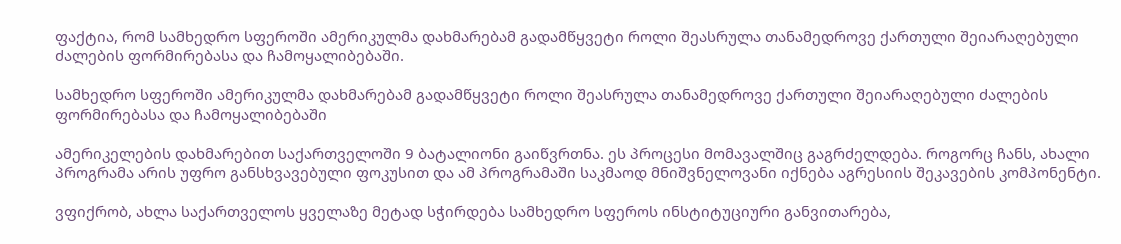ფაქტია, რომ სამხედრო სფეროში ამერიკულმა დახმარებამ გადამწყვეტი როლი შეასრულა თანამედროვე ქართული შეიარაღებული ძალების ფორმირებასა და ჩამოყალიბებაში.

სამხედრო სფეროში ამერიკულმა დახმარებამ გადამწყვეტი როლი შეასრულა თანამედროვე ქართული შეიარაღებული ძალების ფორმირებასა და ჩამოყალიბებაში

ამერიკელების დახმარებით საქართველოში 9 ბატალიონი გაიწვრთნა. ეს პროცესი მომავალშიც გაგრძელდება. როგორც ჩანს, ახალი პროგრამა არის უფრო განსხვავებული ფოკუსით და ამ პროგრამაში საკმაოდ მნიშვნელოვანი იქნება აგრესიის შეკავების კომპონენტი.

ვფიქრობ, ახლა საქართველოს ყველაზე მეტად სჭირდება სამხედრო სფეროს ინსტიტუციური განვითარება,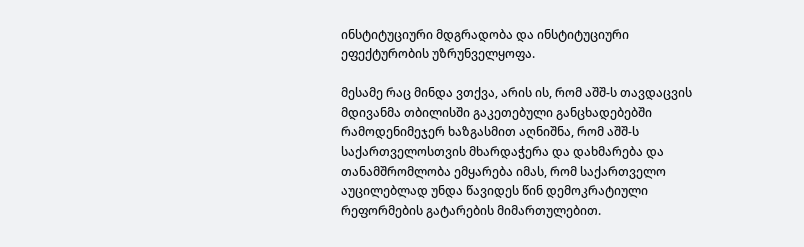ინსტიტუციური მდგრადობა და ინსტიტუციური ეფექტურობის უზრუნველყოფა.

მესამე რაც მინდა ვთქვა, არის ის, რომ აშშ-ს თავდაცვის მდივანმა თბილისში გაკეთებული განცხადებებში რამოდენიმეჯერ ხაზგასმით აღნიშნა, რომ აშშ-ს საქართველოსთვის მხარდაჭერა და დახმარება და თანამშრომლობა ემყარება იმას, რომ საქართველო აუცილებლად უნდა წავიდეს წინ დემოკრატიული რეფორმების გატარების მიმართულებით.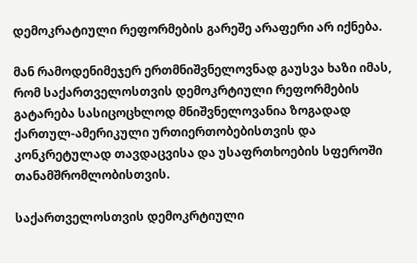დემოკრატიული რეფორმების გარეშე არაფერი არ იქნება.

მან რამოდენიმეჯერ ერთმნიშვნელოვნად გაუსვა ხაზი იმას, რომ საქართველოსთვის დემოკრტიული რეფორმების გატარება სასიცოცხლოდ მნიშვნელოვანია ზოგადად ქართულ-ამერიკული ურთიერთობებისთვის და კონკრეტულად თავდაცვისა და უსაფრთხოების სფეროში თანამშრომლობისთვის.

საქართველოსთვის დემოკრტიული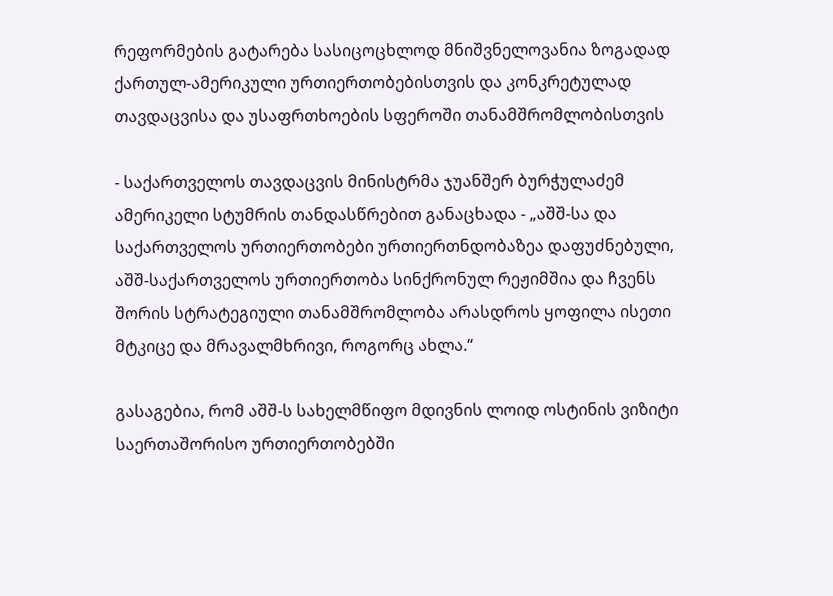რეფორმების გატარება სასიცოცხლოდ მნიშვნელოვანია ზოგადად ქართულ-ამერიკული ურთიერთობებისთვის და კონკრეტულად თავდაცვისა და უსაფრთხოების სფეროში თანამშრომლობისთვის

- საქართველოს თავდაცვის მინისტრმა ჯუანშერ ბურჭულაძემ ამერიკელი სტუმრის თანდასწრებით განაცხადა - „აშშ-სა და საქართველოს ურთიერთობები ურთიერთნდობაზეა დაფუძნებული, აშშ-საქართველოს ურთიერთობა სინქრონულ რეჟიმშია და ჩვენს შორის სტრატეგიული თანამშრომლობა არასდროს ყოფილა ისეთი მტკიცე და მრავალმხრივი, როგორც ახლა.“

გასაგებია, რომ აშშ-ს სახელმწიფო მდივნის ლოიდ ოსტინის ვიზიტი საერთაშორისო ურთიერთობებში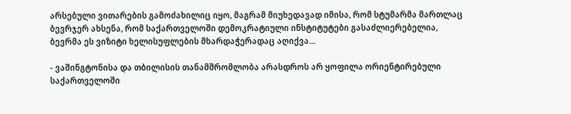არსებული ვითარების გამოძახილიც იყო, მაგრამ მიუხედავად იმისა, რომ სტუმარმა მართლაც ბევრჯერ ახსენა, რომ საქართველოში დემოკრატიული ინსტიტუტები გასაძლიერებელია, ბევრმა ეს ვიზიტი ხელისუფლების მხარდაჭერადაც აღიქვა...

- ვაშინგტონისა და თბილისის თანამშრომლობა არასდროს არ ყოფილა ორიენტირებული საქართველოში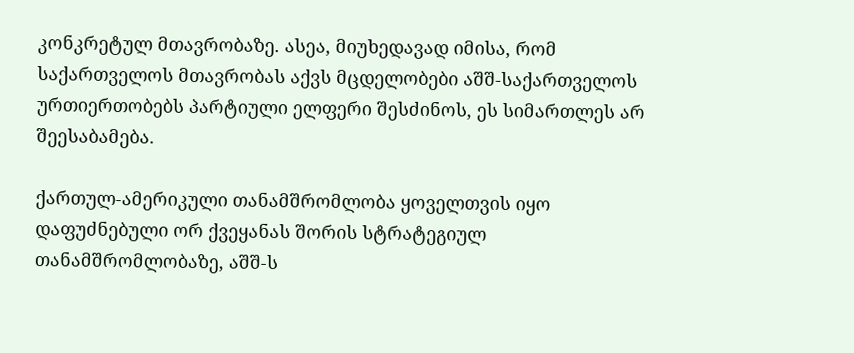კონკრეტულ მთავრობაზე. ასეა, მიუხედავად იმისა, რომ საქართველოს მთავრობას აქვს მცდელობები აშშ-საქართველოს ურთიერთობებს პარტიული ელფერი შესძინოს, ეს სიმართლეს არ შეესაბამება.

ქართულ-ამერიკული თანამშრომლობა ყოველთვის იყო დაფუძნებული ორ ქვეყანას შორის სტრატეგიულ თანამშრომლობაზე, აშშ-ს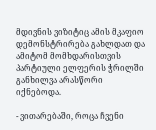მდივნის ვიზიტიც ამის მკაფიო დემონსტრირება გახლდათ და ამიტომ მომხდარისთვის პარტიული ელფერის ჭრილში განხილვა არასწორი იქნებოდა.

- ვითარებაში, როცა ჩვენი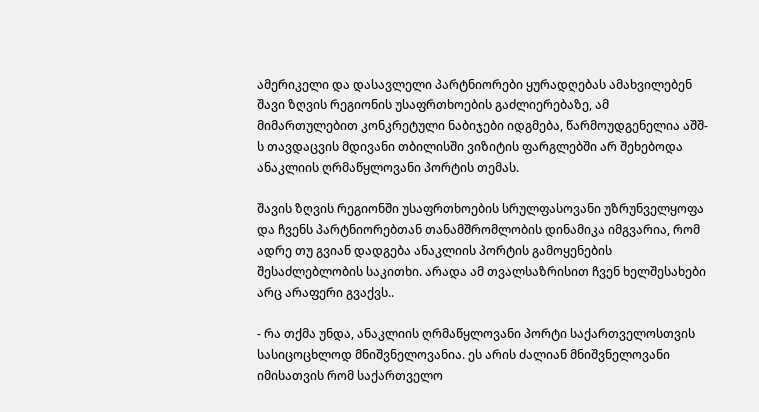ამერიკელი და დასავლელი პარტნიორები ყურადღებას ამახვილებენ შავი ზღვის რეგიონის უსაფრთხოების გაძლიერებაზე, ამ მიმართულებით კონკრეტული ნაბიჯები იდგმება, წარმოუდგენელია აშშ-ს თავდაცვის მდივანი თბილისში ვიზიტის ფარგლებში არ შეხებოდა ანაკლიის ღრმაწყლოვანი პორტის თემას.

შავის ზღვის რეგიონში უსაფრთხოების სრულფასოვანი უზრუნველყოფა და ჩვენს პარტნიორებთან თანამშრომლობის დინამიკა იმგვარია, რომ ადრე თუ გვიან დადგება ანაკლიის პორტის გამოყენების შესაძლებლობის საკითხი. არადა ამ თვალსაზრისით ჩვენ ხელშესახები არც არაფერი გვაქვს..

- რა თქმა უნდა, ანაკლიის ღრმაწყლოვანი პორტი საქართველოსთვის სასიცოცხლოდ მნიშვნელოვანია. ეს არის ძალიან მნიშვნელოვანი იმისათვის რომ საქართველო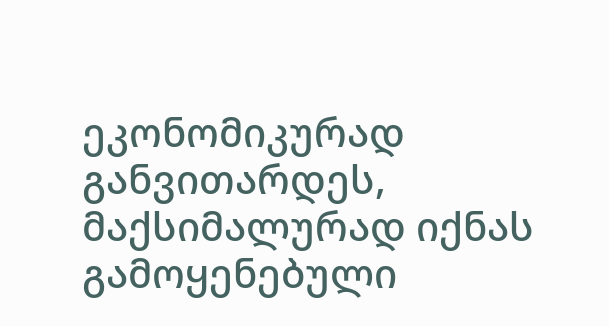ეკონომიკურად განვითარდეს, მაქსიმალურად იქნას გამოყენებული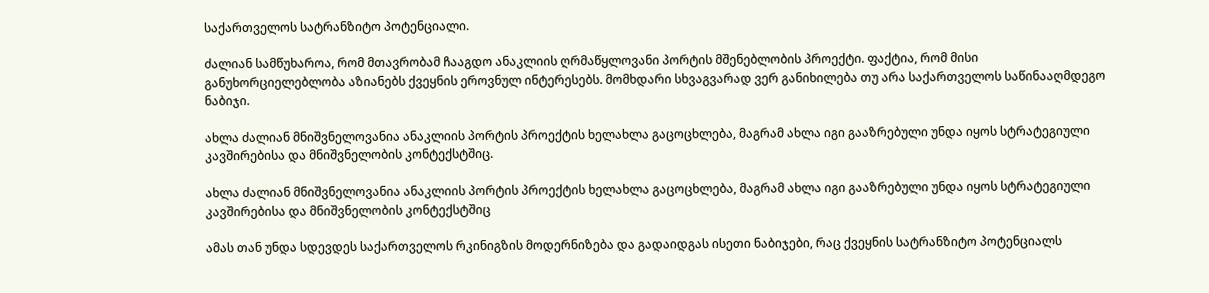საქართველოს სატრანზიტო პოტენციალი.

ძალიან სამწუხაროა, რომ მთავრობამ ჩააგდო ანაკლიის ღრმაწყლოვანი პორტის მშენებლობის პროექტი. ფაქტია, რომ მისი განუხორციელებლობა აზიანებს ქვეყნის ეროვნულ ინტერესებს. მომხდარი სხვაგვარად ვერ განიხილება თუ არა საქართველოს საწინააღმდეგო ნაბიჯი.

ახლა ძალიან მნიშვნელოვანია ანაკლიის პორტის პროექტის ხელახლა გაცოცხლება, მაგრამ ახლა იგი გააზრებული უნდა იყოს სტრატეგიული კავშირებისა და მნიშვნელობის კონტექსტშიც.

ახლა ძალიან მნიშვნელოვანია ანაკლიის პორტის პროექტის ხელახლა გაცოცხლება, მაგრამ ახლა იგი გააზრებული უნდა იყოს სტრატეგიული კავშირებისა და მნიშვნელობის კონტექსტშიც

ამას თან უნდა სდევდეს საქართველოს რკინიგზის მოდერნიზება და გადაიდგას ისეთი ნაბიჯები, რაც ქვეყნის სატრანზიტო პოტენციალს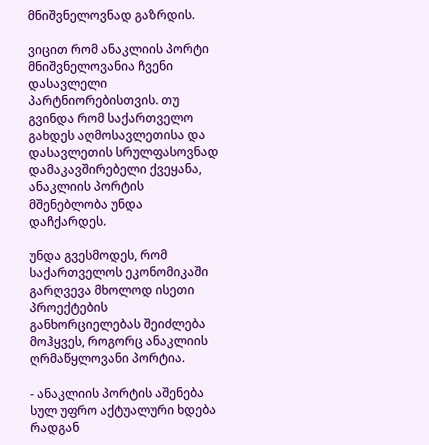მნიშვნელოვნად გაზრდის.

ვიცით რომ ანაკლიის პორტი მნიშვნელოვანია ჩვენი დასავლელი პარტნიორებისთვის. თუ გვინდა რომ საქართველო გახდეს აღმოსავლეთისა და დასავლეთის სრულფასოვნად დამაკავშირებელი ქვეყანა, ანაკლიის პორტის მშენებლობა უნდა დაჩქარდეს.

უნდა გვესმოდეს, რომ საქართველოს ეკონომიკაში გარღვევა მხოლოდ ისეთი პროექტების განხორციელებას შეიძლება მოჰყვეს, როგორც ანაკლიის ღრმაწყლოვანი პორტია.

- ანაკლიის პორტის აშენება სულ უფრო აქტუალური ხდება რადგან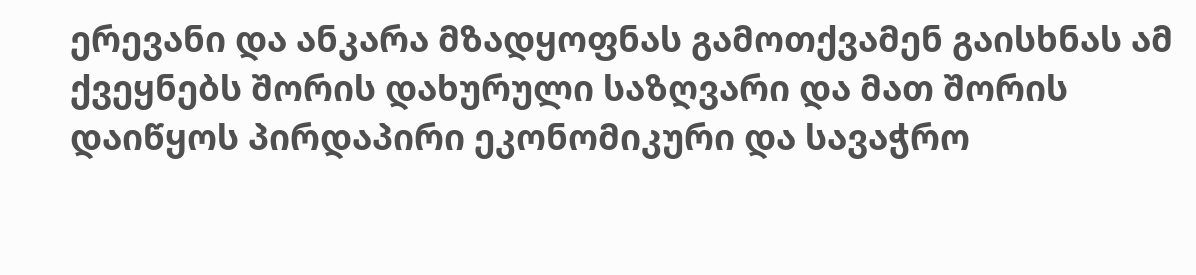ერევანი და ანკარა მზადყოფნას გამოთქვამენ გაისხნას ამ ქვეყნებს შორის დახურული საზღვარი და მათ შორის დაიწყოს პირდაპირი ეკონომიკური და სავაჭრო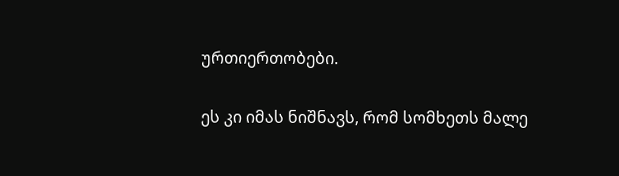ურთიერთობები.

ეს კი იმას ნიშნავს, რომ სომხეთს მალე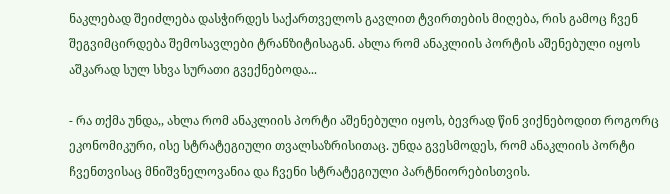ნაკლებად შეიძლება დასჭირდეს საქართველოს გავლით ტვირთების მიღება, რის გამოც ჩვენ შეგვიმცირდება შემოსავლები ტრანზიტისაგან. ახლა რომ ანაკლიის პორტის აშენებული იყოს აშკარად სულ სხვა სურათი გვექნებოდა...

- რა თქმა უნდა,, ახლა რომ ანაკლიის პორტი აშენებული იყოს, ბევრად წინ ვიქნებოდით როგორც ეკონომიკური, ისე სტრატეგიული თვალსაზრისითაც. უნდა გვესმოდეს, რომ ანაკლიის პორტი ჩვენთვისაც მნიშვნელოვანია და ჩვენი სტრატეგიული პარტნიორებისთვის.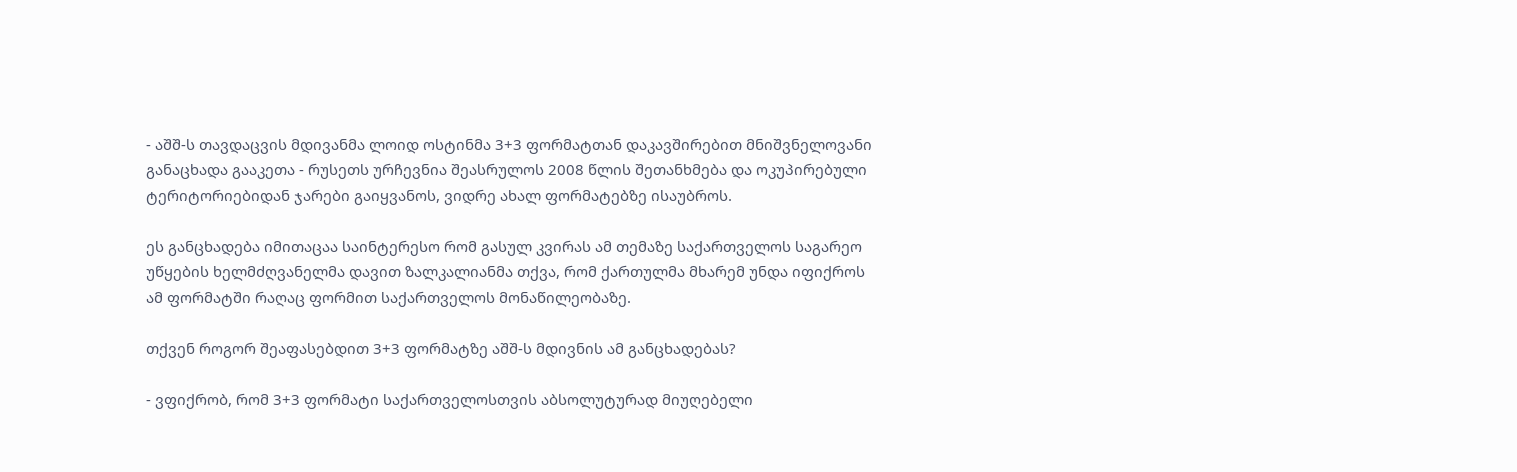- აშშ-ს თავდაცვის მდივანმა ლოიდ ოსტინმა 3+3 ფორმატთან დაკავშირებით მნიშვნელოვანი განაცხადა გააკეთა - რუსეთს ურჩევნია შეასრულოს 2008 წლის შეთანხმება და ოკუპირებული ტერიტორიებიდან ჯარები გაიყვანოს, ვიდრე ახალ ფორმატებზე ისაუბროს.

ეს განცხადება იმითაცაა საინტერესო რომ გასულ კვირას ამ თემაზე საქართველოს საგარეო უწყების ხელმძღვანელმა დავით ზალკალიანმა თქვა, რომ ქართულმა მხარემ უნდა იფიქროს ამ ფორმატში რაღაც ფორმით საქართველოს მონაწილეობაზე.

თქვენ როგორ შეაფასებდით 3+3 ფორმატზე აშშ-ს მდივნის ამ განცხადებას?

- ვფიქრობ, რომ 3+3 ფორმატი საქართველოსთვის აბსოლუტურად მიუღებელი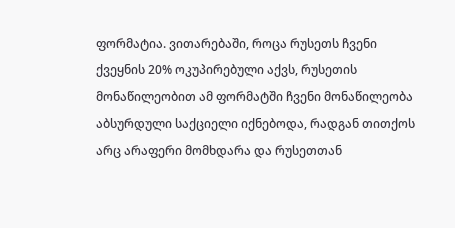ფორმატია. ვითარებაში, როცა რუსეთს ჩვენი ქვეყნის 20% ოკუპირებული აქვს, რუსეთის მონაწილეობით ამ ფორმატში ჩვენი მონაწილეობა აბსურდული საქციელი იქნებოდა, რადგან თითქოს არც არაფერი მომხდარა და რუსეთთან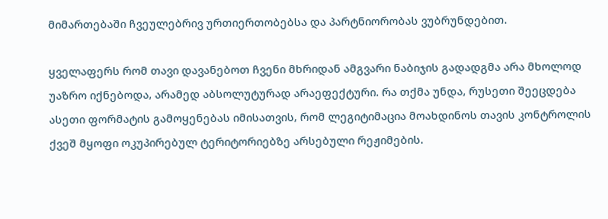მიმართებაში ჩვეულებრივ ურთიერთობებსა და პარტნიორობას ვუბრუნდებით.

ყველაფერს რომ თავი დავანებოთ ჩვენი მხრიდან ამგვარი ნაბიჯის გადადგმა არა მხოლოდ უაზრო იქნებოდა, არამედ აბსოლუტურად არაეფექტური. რა თქმა უნდა, რუსეთი შეეცდება ასეთი ფორმატის გამოყენებას იმისათვის, რომ ლეგიტიმაცია მოახდინოს თავის კონტროლის ქვეშ მყოფი ოკუპირებულ ტერიტორიებზე არსებული რეჟიმების.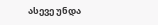ასევე უნდა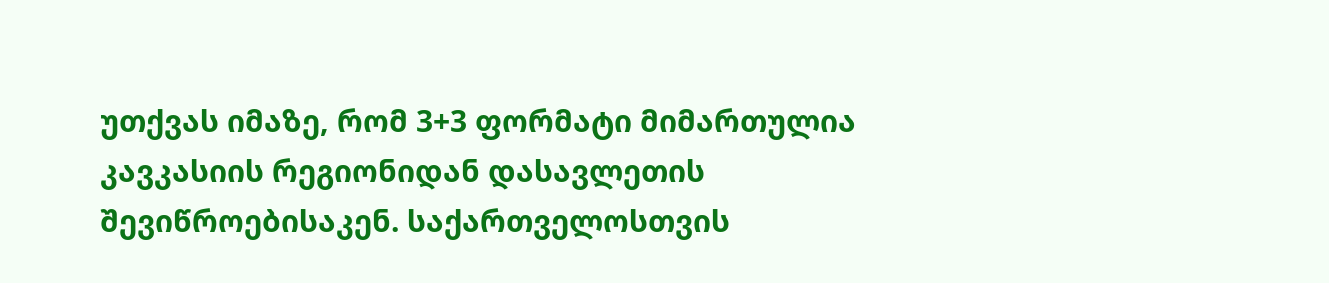უთქვას იმაზე, რომ 3+3 ფორმატი მიმართულია კავკასიის რეგიონიდან დასავლეთის შევიწროებისაკენ. საქართველოსთვის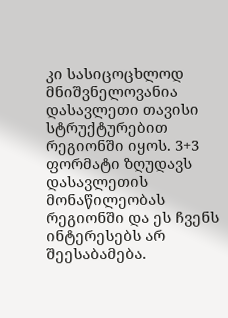კი სასიცოცხლოდ მნიშვნელოვანია დასავლეთი თავისი სტრუქტურებით რეგიონში იყოს. 3+3 ფორმატი ზღუდავს დასავლეთის მონაწილეობას რეგიონში და ეს ჩვენს ინტერესებს არ შეესაბამება.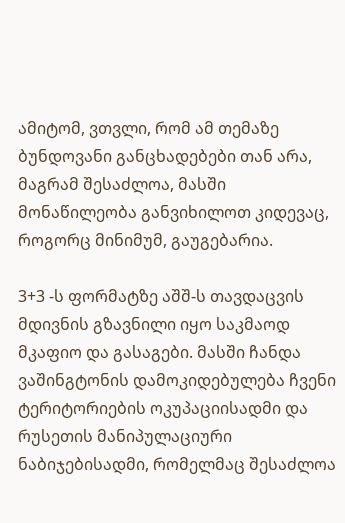ამიტომ, ვთვლი, რომ ამ თემაზე ბუნდოვანი განცხადებები თან არა, მაგრამ შესაძლოა, მასში მონაწილეობა განვიხილოთ კიდევაც, როგორც მინიმუმ, გაუგებარია.

3+3 -ს ფორმატზე აშშ-ს თავდაცვის მდივნის გზავნილი იყო საკმაოდ მკაფიო და გასაგები. მასში ჩანდა ვაშინგტონის დამოკიდებულება ჩვენი ტერიტორიების ოკუპაციისადმი და რუსეთის მანიპულაციური ნაბიჯებისადმი, რომელმაც შესაძლოა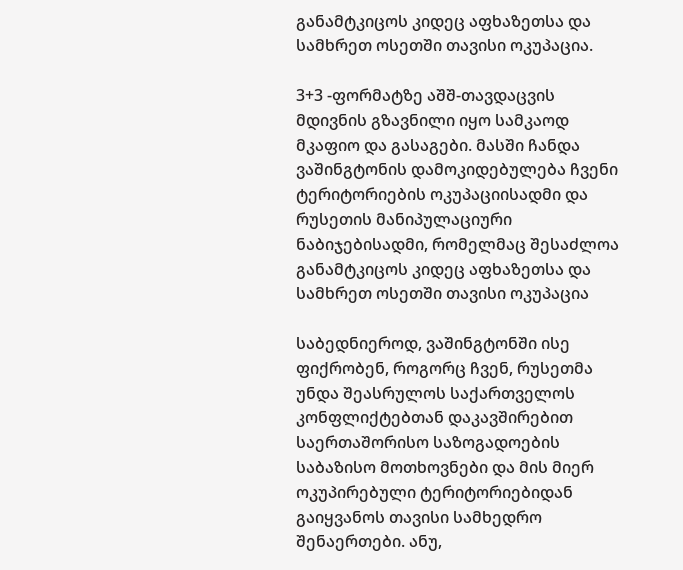განამტკიცოს კიდეც აფხაზეთსა და სამხრეთ ოსეთში თავისი ოკუპაცია.

3+3 -ფორმატზე აშშ-თავდაცვის მდივნის გზავნილი იყო სამკაოდ მკაფიო და გასაგები. მასში ჩანდა ვაშინგტონის დამოკიდებულება ჩვენი ტერიტორიების ოკუპაციისადმი და რუსეთის მანიპულაციური ნაბიჯებისადმი, რომელმაც შესაძლოა განამტკიცოს კიდეც აფხაზეთსა და სამხრეთ ოსეთში თავისი ოკუპაცია

საბედნიეროდ, ვაშინგტონში ისე ფიქრობენ, როგორც ჩვენ, რუსეთმა უნდა შეასრულოს საქართველოს კონფლიქტებთან დაკავშირებით საერთაშორისო საზოგადოების საბაზისო მოთხოვნები და მის მიერ ოკუპირებული ტერიტორიებიდან გაიყვანოს თავისი სამხედრო შენაერთები. ანუ,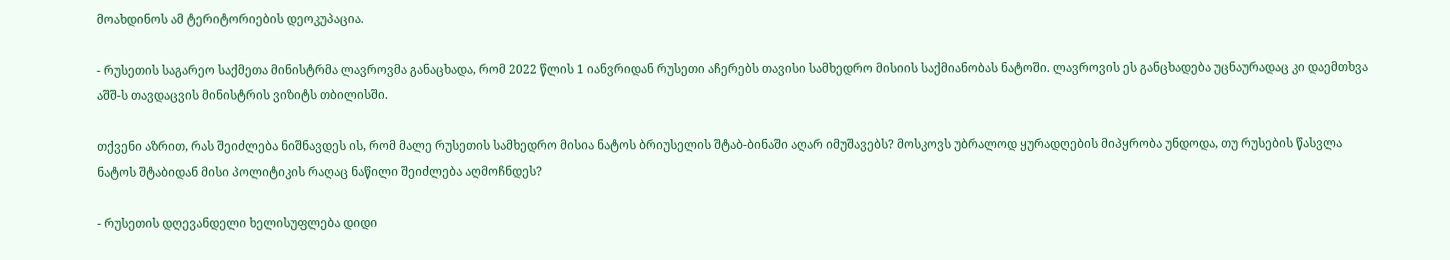მოახდინოს ამ ტერიტორიების დეოკუპაცია.

- რუსეთის საგარეო საქმეთა მინისტრმა ლავროვმა განაცხადა, რომ 2022 წლის 1 იანვრიდან რუსეთი აჩერებს თავისი სამხედრო მისიის საქმიანობას ნატოში. ლავროვის ეს განცხადება უცნაურადაც კი დაემთხვა აშშ-ს თავდაცვის მინისტრის ვიზიტს თბილისში.

თქვენი აზრით, რას შეიძლება ნიშნავდეს ის, რომ მალე რუსეთის სამხედრო მისია ნატოს ბრიუსელის შტაბ-ბინაში აღარ იმუშავებს? მოსკოვს უბრალოდ ყურადღების მიპყრობა უნდოდა, თუ რუსების წასვლა ნატოს შტაბიდან მისი პოლიტიკის რაღაც ნაწილი შეიძლება აღმოჩნდეს?

- რუსეთის დღევანდელი ხელისუფლება დიდი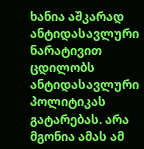ხანია აშკარად ანტიდასავლური ნარატივით ცდილობს ანტიდასავლური პოლიტიკას გატარებას. არა მგონია ამას ამ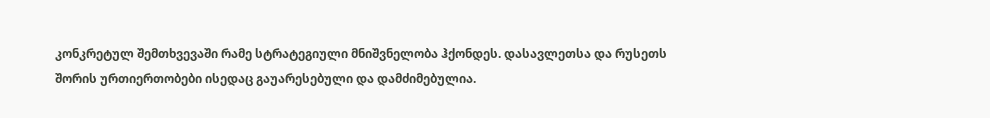კონკრეტულ შემთხვევაში რამე სტრატეგიული მნიშვნელობა ჰქონდეს. დასავლეთსა და რუსეთს შორის ურთიერთობები ისედაც გაუარესებული და დამძიმებულია.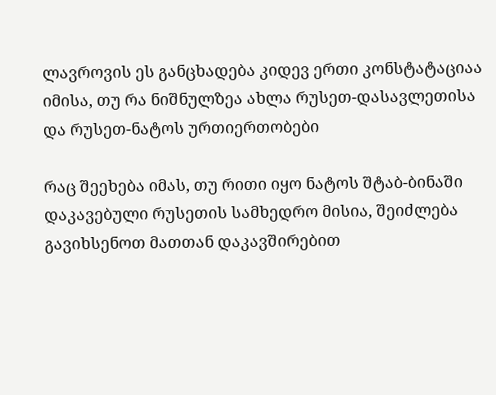ლავროვის ეს განცხადება კიდევ ერთი კონსტატაციაა იმისა, თუ რა ნიშნულზეა ახლა რუსეთ-დასავლეთისა და რუსეთ-ნატოს ურთიერთობები

რაც შეეხება იმას, თუ რითი იყო ნატოს შტაბ-ბინაში დაკავებული რუსეთის სამხედრო მისია, შეიძლება გავიხსენოთ მათთან დაკავშირებით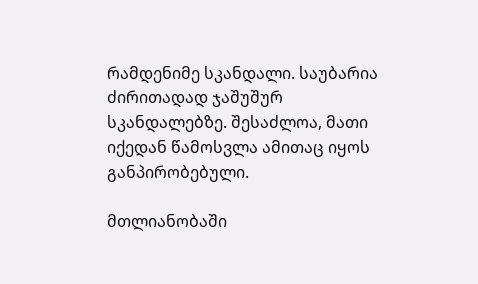რამდენიმე სკანდალი. საუბარია ძირითადად ჯაშუშურ სკანდალებზე. შესაძლოა, მათი იქედან წამოსვლა ამითაც იყოს განპირობებული.

მთლიანობაში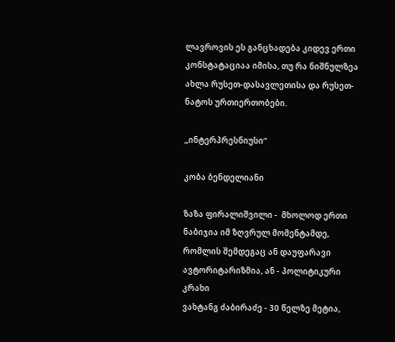ლავროვის ეს განცხადება კიდევ ერთი კონსტატაციაა იმისა, თუ რა ნიშნულზეა ახლა რუსეთ-დასავლეთისა და რუსეთ-ნატოს ურთიერთობები.

„ინტერპრესნიუსი“

კობა ბენდელიანი

ზაზა ფირალიშვილი -  მხოლოდ ერთი ნაბიჯია იმ ზღვრულ მომენტამდე, რომლის შემდეგაც ან დაუფარავი ავტორიტარიზმია, ან - პოლიტიკური კრახი
ვახტანგ ძაბირაძე - 30 წელზე მეტია,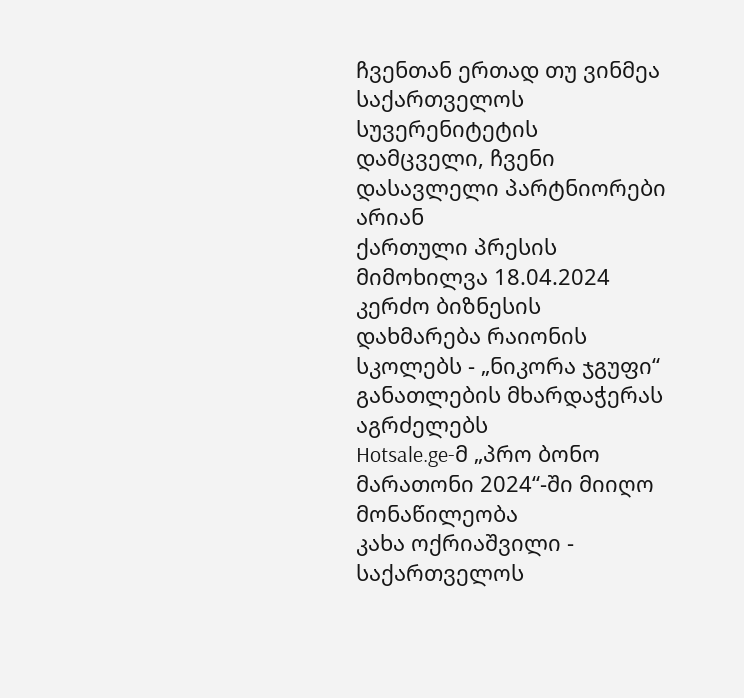ჩვენთან ერთად თუ ვინმეა საქართველოს სუვერენიტეტის დამცველი, ჩვენი დასავლელი პარტნიორები არიან
ქართული პრესის მიმოხილვა 18.04.2024
კერძო ბიზნესის დახმარება რაიონის სკოლებს - „ნიკორა ჯგუფი“ განათლების მხარდაჭერას აგრძელებს
Hotsale.ge-მ „პრო ბონო მარათონი 2024“-ში მიიღო მონაწილეობა
კახა ოქრიაშვილი - საქართველოს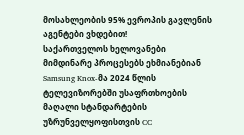მოსახლეობის 95% ევროპის გავლენის აგენტები ვხდებით!
საქართველოს ხელოვანები მიმდინარე პროცესებს ეხმიანებიან
Samsung Knox-მა 2024 წლის ტელევიზორებში უსაფრთხოების მაღალი სტანდარტების უზრუნველყოფისთვის CC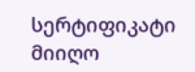სერტიფიკატი მიიღო